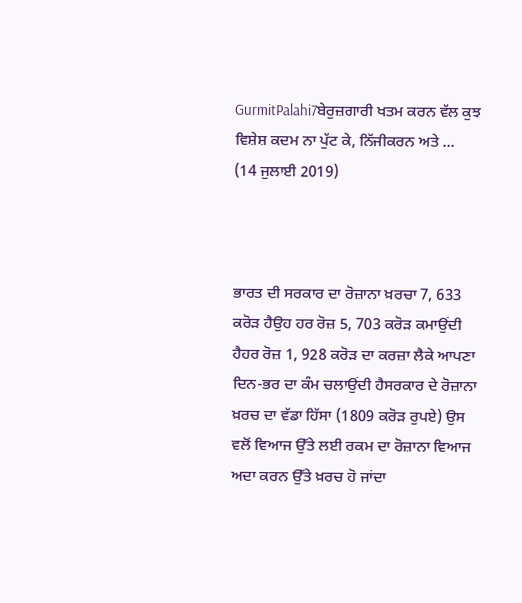GurmitPalahi7ਬੇਰੁਜ਼ਗਾਰੀ ਖਤਮ ਕਰਨ ਵੱਲ ਕੁਝ ਵਿਸ਼ੇਸ਼ ਕਦਮ ਨਾ ਪੁੱਟ ਕੇ, ਨਿੱਜੀਕਰਨ ਅਤੇ ...
(14 ਜੁਲਾਈ 2019)



ਭਾਰਤ ਦੀ ਸਰਕਾਰ ਦਾ ਰੋਜ਼ਾਨਾ ਖ਼ਰਚਾ 7, 633 ਕਰੋੜ ਹੈਉਹ ਹਰ ਰੋਜ਼ 5, 703 ਕਰੋੜ ਕਮਾਉਂਦੀ ਹੈਹਰ ਰੋਜ਼ 1, 928 ਕਰੋੜ ਦਾ ਕਰਜ਼ਾ ਲੈਕੇ ਆਪਣਾ ਦਿਨ-ਭਰ ਦਾ ਕੰਮ ਚਲਾਉਂਦੀ ਹੈਸਰਕਾਰ ਦੇ ਰੋਜ਼ਾਨਾ ਖ਼ਰਚ ਦਾ ਵੱਡਾ ਹਿੱਸਾ (1809 ਕਰੋੜ ਰੁਪਏ) ਉਸ ਵਲੋਂ ਵਿਆਜ ਉੱਤੇ ਲਈ ਰਕਮ ਦਾ ਰੋਜ਼ਾਨਾ ਵਿਆਜ ਅਦਾ ਕਰਨ ਉੱਤੇ ਖ਼ਰਚ ਹੋ ਜਾਂਦਾ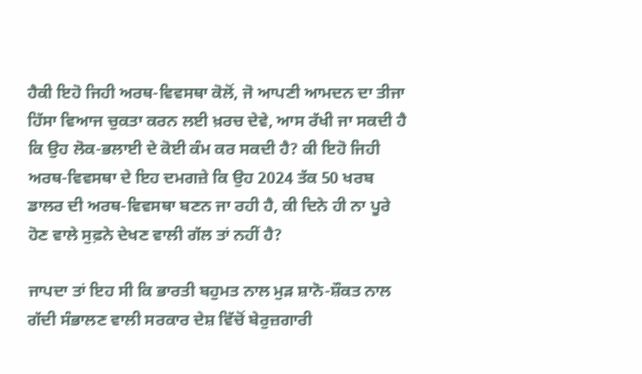ਹੈਕੀ ਇਹੋ ਜਿਹੀ ਅਰਥ-ਵਿਵਸਥਾ ਕੋਲੋਂ, ਜੋ ਆਪਣੀ ਆਮਦਨ ਦਾ ਤੀਜਾ ਹਿੱਸਾ ਵਿਆਜ ਚੁਕਤਾ ਕਰਨ ਲਈ ਖ਼ਰਚ ਦੇਵੇ, ਆਸ ਰੱਖੀ ਜਾ ਸਕਦੀ ਹੈ ਕਿ ਉਹ ਲੋਕ-ਭਲਾਈ ਦੇ ਕੋਈ ਕੰਮ ਕਰ ਸਕਦੀ ਹੈ? ਕੀ ਇਹੋ ਜਿਹੀ ਅਰਥ-ਵਿਵਸਥਾ ਦੇ ਇਹ ਦਮਗਜ਼ੇ ਕਿ ਉਹ 2024 ਤੱਕ 50 ਖਰਬ ਡਾਲਰ ਦੀ ਅਰਥ-ਵਿਵਸਥਾ ਬਣਨ ਜਾ ਰਹੀ ਹੈ, ਕੀ ਦਿਨੇ ਹੀ ਨਾ ਪੂਰੇ ਹੋਣ ਵਾਲੇ ਸੁਫ਼ਨੇ ਦੇਖਣ ਵਾਲੀ ਗੱਲ ਤਾਂ ਨਹੀਂ ਹੈ?

ਜਾਪਦਾ ਤਾਂ ਇਹ ਸੀ ਕਿ ਭਾਰਤੀ ਬਹੁਮਤ ਨਾਲ ਮੁੜ ਸ਼ਾਨੋ-ਸ਼ੌਕਤ ਨਾਲ ਗੱਦੀ ਸੰਭਾਲਣ ਵਾਲੀ ਸਰਕਾਰ ਦੇਸ਼ ਵਿੱਚੋਂ ਬੇਰੁਜ਼ਗਾਰੀ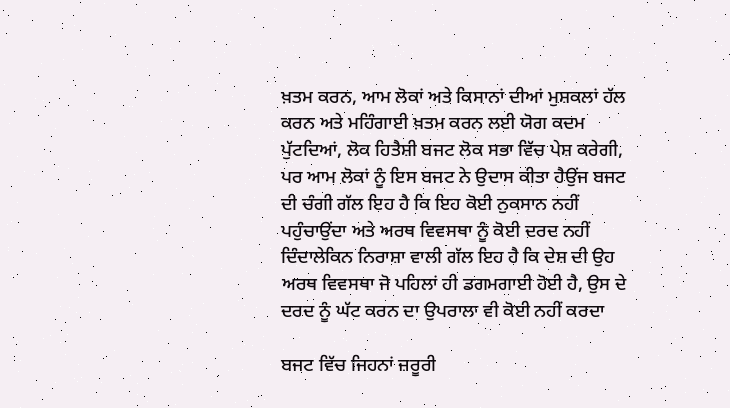ਖ਼ਤਮ ਕਰਨ, ਆਮ ਲੋਕਾਂ ਅਤੇ ਕਿਸਾਨਾਂ ਦੀਆਂ ਮੁਸ਼ਕਲਾਂ ਹੱਲ ਕਰਨ ਅਤੇ ਮਹਿੰਗਾਈ ਖ਼ਤਮ ਕਰਨ ਲਈ ਯੋਗ ਕਦਮ ਪੁੱਟਦਿਆਂ, ਲੋਕ ਹਿਤੈਸ਼ੀ ਬਜਟ ਲੋਕ ਸਭਾ ਵਿੱਚ ਪੇਸ਼ ਕਰੇਗੀ, ਪਰ ਆਮ ਲੋਕਾਂ ਨੂੰ ਇਸ ਬਜਟ ਨੇ ਉਦਾਸ ਕੀਤਾ ਹੈਉਂਜ ਬਜਟ ਦੀ ਚੰਗੀ ਗੱਲ ਇਹ ਹੈ ਕਿ ਇਹ ਕੋਈ ਨੁਕਸਾਨ ਨਹੀਂ ਪਹੁੰਚਾਉਂਦਾ ਅਤੇ ਅਰਥ ਵਿਵਸਥਾ ਨੂੰ ਕੋਈ ਦਰਦ ਨਹੀਂ ਦਿੰਦਾਲੇਕਿਨ ਨਿਰਾਸ਼ਾ ਵਾਲੀ ਗੱਲ ਇਹ ਹੈ ਕਿ ਦੇਸ਼ ਦੀ ਉਹ ਅਰਥ ਵਿਵਸਥਾ ਜੋ ਪਹਿਲਾਂ ਹੀ ਡਗਮਗਾਈ ਹੋਈ ਹੈ, ਉਸ ਦੇ ਦਰਦ ਨੂੰ ਘੱਟ ਕਰਨ ਦਾ ਉਪਰਾਲਾ ਵੀ ਕੋਈ ਨਹੀਂ ਕਰਦਾ

ਬਜਟ ਵਿੱਚ ਜਿਹਨਾਂ ਜ਼ਰੂਰੀ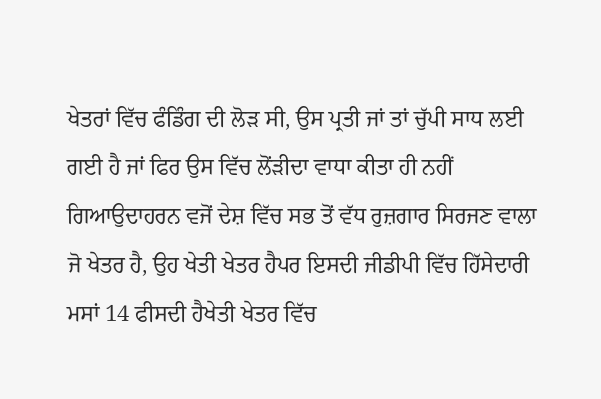ਖੇਤਰਾਂ ਵਿੱਚ ਫੰਡਿੰਗ ਦੀ ਲੋੜ ਸੀ, ਉਸ ਪ੍ਰਤੀ ਜਾਂ ਤਾਂ ਚੁੱਪੀ ਸਾਧ ਲਈ ਗਈ ਹੈ ਜਾਂ ਫਿਰ ਉਸ ਵਿੱਚ ਲੋਂੜੀਦਾ ਵਾਧਾ ਕੀਤਾ ਹੀ ਨਹੀਂ ਗਿਆਉਦਾਹਰਨ ਵਜੋਂ ਦੇਸ਼ ਵਿੱਚ ਸਭ ਤੋਂ ਵੱਧ ਰੁਜ਼ਗਾਰ ਸਿਰਜਣ ਵਾਲਾ ਜੋ ਖੇਤਰ ਹੈ, ਉਹ ਖੇਤੀ ਖੇਤਰ ਹੈਪਰ ਇਸਦੀ ਜੀਡੀਪੀ ਵਿੱਚ ਹਿੱਸੇਦਾਰੀ ਮਸਾਂ 14 ਫੀਸਦੀ ਹੈਖੇਤੀ ਖੇਤਰ ਵਿੱਚ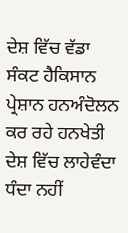ਦੇਸ਼ ਵਿੱਚ ਵੱਡਾ ਸੰਕਟ ਹੈਕਿਸਾਨ ਪ੍ਰੇਸ਼ਾਨ ਹਨਅੰਦੋਲਨ ਕਰ ਰਹੇ ਹਨਖੇਤੀ ਦੇਸ਼ ਵਿੱਚ ਲਾਹੇਵੰਦਾ ਧੰਦਾ ਨਹੀਂ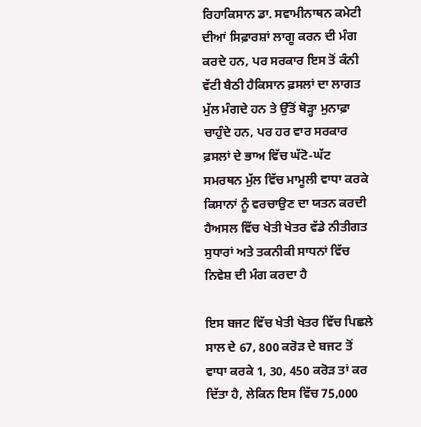ਰਿਹਾਕਿਸਾਨ ਡਾ. ਸਵਾਮੀਨਾਥਨ ਕਮੇਟੀ ਦੀਆਂ ਸਿਫ਼ਾਰਸ਼ਾਂ ਲਾਗੂ ਕਰਨ ਦੀ ਮੰਗ ਕਰਦੇ ਹਨ, ਪਰ ਸਰਕਾਰ ਇਸ ਤੋਂ ਕੰਨੀ ਵੱਟੀ ਬੈਠੀ ਹੈਕਿਸਾਨ ਫ਼ਸਲਾਂ ਦਾ ਲਾਗਤ ਮੁੱਲ ਮੰਗਦੇ ਹਨ ਤੇ ਉੱਤੋਂ ਥੋੜ੍ਹਾ ਮੁਨਾਫ਼ਾ ਚਾਹੁੰਦੇ ਹਨ, ਪਰ ਹਰ ਵਾਰ ਸਰਕਾਰ ਫ਼ਸਲਾਂ ਦੇ ਭਾਅ ਵਿੱਚ ਘੱਟੋ-ਘੱਟ ਸਮਰਥਨ ਮੁੱਲ ਵਿੱਚ ਮਾਮੂਲੀ ਵਾਧਾ ਕਰਕੇ ਕਿਸਾਨਾਂ ਨੂੰ ਵਰਚਾਉਣ ਦਾ ਯਤਨ ਕਰਦੀ ਹੈਅਸਲ ਵਿੱਚ ਖੇਤੀ ਖੇਤਰ ਵੱਡੇ ਨੀਤੀਗਤ ਸੁਧਾਰਾਂ ਅਤੇ ਤਕਨੀਕੀ ਸਾਧਨਾਂ ਵਿੱਚ ਨਿਵੇਸ਼ ਦੀ ਮੰਗ ਕਰਦਾ ਹੈ

ਇਸ ਬਜਟ ਵਿੱਚ ਖੇਤੀ ਖੇਤਰ ਵਿੱਚ ਪਿਛਲੇ ਸਾਲ ਦੇ 67, 800 ਕਰੋੜ ਦੇ ਬਜਟ ਤੋਂ ਵਾਧਾ ਕਰਕੇ 1, 30, 450 ਕਰੋੜ ਤਾਂ ਕਰ ਦਿੱਤਾ ਹੈ, ਲੇਕਿਨ ਇਸ ਵਿੱਚ 75,000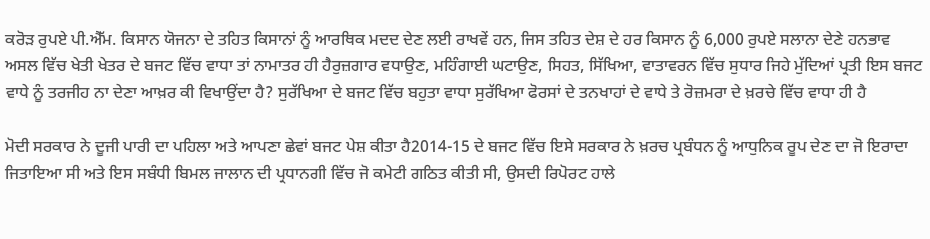ਕਰੋੜ ਰੁਪਏ ਪੀ.ਐੱਮ. ਕਿਸਾਨ ਯੋਜਨਾ ਦੇ ਤਹਿਤ ਕਿਸਾਨਾਂ ਨੂੰ ਆਰਥਿਕ ਮਦਦ ਦੇਣ ਲਈ ਰਾਖਵੇਂ ਹਨ, ਜਿਸ ਤਹਿਤ ਦੇਸ਼ ਦੇ ਹਰ ਕਿਸਾਨ ਨੂੰ 6,000 ਰੁਪਏ ਸਲਾਨਾ ਦੇਣੇ ਹਨਭਾਵ ਅਸਲ ਵਿੱਚ ਖੇਤੀ ਖੇਤਰ ਦੇ ਬਜਟ ਵਿੱਚ ਵਾਧਾ ਤਾਂ ਨਾਮਾਤਰ ਹੀ ਹੈਰੁਜ਼ਗਾਰ ਵਧਾਉਣ, ਮਹਿੰਗਾਈ ਘਟਾਉਣ, ਸਿਹਤ, ਸਿੱਖਿਆ, ਵਾਤਾਵਰਨ ਵਿੱਚ ਸੁਧਾਰ ਜਿਹੇ ਮੁੱਦਿਆਂ ਪ੍ਰਤੀ ਇਸ ਬਜਟ ਵਾਧੇ ਨੂੰ ਤਰਜੀਹ ਨਾ ਦੇਣਾ ਆਖ਼ਰ ਕੀ ਵਿਖਾਉਂਦਾ ਹੈ? ਸੁਰੱਖਿਆ ਦੇ ਬਜਟ ਵਿੱਚ ਬਹੁਤਾ ਵਾਧਾ ਸੁਰੱਖਿਆ ਫੋਰਸਾਂ ਦੇ ਤਨਖਾਹਾਂ ਦੇ ਵਾਧੇ ਤੇ ਰੋਜ਼ਮਰਾ ਦੇ ਖ਼ਰਚੇ ਵਿੱਚ ਵਾਧਾ ਹੀ ਹੈ

ਮੋਦੀ ਸਰਕਾਰ ਨੇ ਦੂਜੀ ਪਾਰੀ ਦਾ ਪਹਿਲਾ ਅਤੇ ਆਪਣਾ ਛੇਵਾਂ ਬਜਟ ਪੇਸ਼ ਕੀਤਾ ਹੈ2014-15 ਦੇ ਬਜਟ ਵਿੱਚ ਇਸੇ ਸਰਕਾਰ ਨੇ ਖ਼ਰਚ ਪ੍ਰਬੰਧਨ ਨੂੰ ਆਧੁਨਿਕ ਰੂਪ ਦੇਣ ਦਾ ਜੋ ਇਰਾਦਾ ਜਿਤਾਇਆ ਸੀ ਅਤੇ ਇਸ ਸਬੰਧੀ ਬਿਮਲ ਜਾਲਾਨ ਦੀ ਪ੍ਰਧਾਨਗੀ ਵਿੱਚ ਜੋ ਕਮੇਟੀ ਗਠਿਤ ਕੀਤੀ ਸੀ, ਉਸਦੀ ਰਿਪੋਰਟ ਹਾਲੇ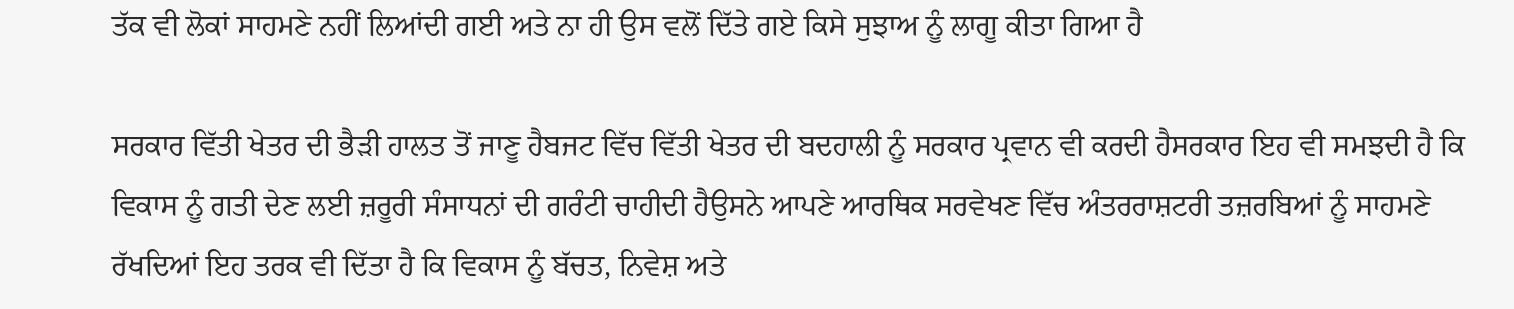ਤੱਕ ਵੀ ਲੋਕਾਂ ਸਾਹਮਣੇ ਨਹੀਂ ਲਿਆਂਦੀ ਗਈ ਅਤੇ ਨਾ ਹੀ ਉਸ ਵਲੋਂ ਦਿੱਤੇ ਗਏ ਕਿਸੇ ਸੁਝਾਅ ਨੂੰ ਲਾਗੂ ਕੀਤਾ ਗਿਆ ਹੈ

ਸਰਕਾਰ ਵਿੱਤੀ ਖੇਤਰ ਦੀ ਭੈੜੀ ਹਾਲਤ ਤੋਂ ਜਾਣੂ ਹੈਬਜਟ ਵਿੱਚ ਵਿੱਤੀ ਖੇਤਰ ਦੀ ਬਦਹਾਲੀ ਨੂੰ ਸਰਕਾਰ ਪ੍ਰਵਾਨ ਵੀ ਕਰਦੀ ਹੈਸਰਕਾਰ ਇਹ ਵੀ ਸਮਝਦੀ ਹੈ ਕਿ ਵਿਕਾਸ ਨੂੰ ਗਤੀ ਦੇਣ ਲਈ ਜ਼ਰੂਰੀ ਸੰਸਾਧਨਾਂ ਦੀ ਗਰੰਟੀ ਚਾਹੀਦੀ ਹੈਉਸਨੇ ਆਪਣੇ ਆਰਥਿਕ ਸਰਵੇਖਣ ਵਿੱਚ ਅੰਤਰਰਾਸ਼ਟਰੀ ਤਜ਼ਰਬਿਆਂ ਨੂੰ ਸਾਹਮਣੇ ਰੱਖਦਿਆਂ ਇਹ ਤਰਕ ਵੀ ਦਿੱਤਾ ਹੈ ਕਿ ਵਿਕਾਸ ਨੂੰ ਬੱਚਤ, ਨਿਵੇਸ਼ ਅਤੇ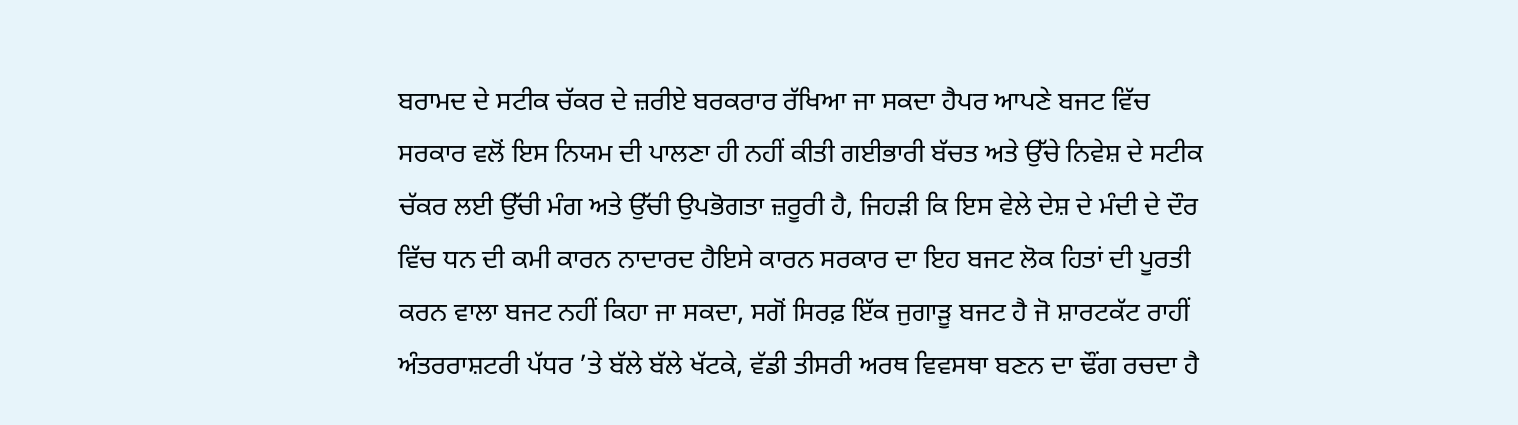ਬਰਾਮਦ ਦੇ ਸਟੀਕ ਚੱਕਰ ਦੇ ਜ਼ਰੀਏ ਬਰਕਰਾਰ ਰੱਖਿਆ ਜਾ ਸਕਦਾ ਹੈਪਰ ਆਪਣੇ ਬਜਟ ਵਿੱਚ ਸਰਕਾਰ ਵਲੋਂ ਇਸ ਨਿਯਮ ਦੀ ਪਾਲਣਾ ਹੀ ਨਹੀਂ ਕੀਤੀ ਗਈਭਾਰੀ ਬੱਚਤ ਅਤੇ ਉੱਚੇ ਨਿਵੇਸ਼ ਦੇ ਸਟੀਕ ਚੱਕਰ ਲਈ ਉੱਚੀ ਮੰਗ ਅਤੇ ਉੱਚੀ ਉਪਭੋਗਤਾ ਜ਼ਰੂਰੀ ਹੈ, ਜਿਹੜੀ ਕਿ ਇਸ ਵੇਲੇ ਦੇਸ਼ ਦੇ ਮੰਦੀ ਦੇ ਦੌਰ ਵਿੱਚ ਧਨ ਦੀ ਕਮੀ ਕਾਰਨ ਨਾਦਾਰਦ ਹੈਇਸੇ ਕਾਰਨ ਸਰਕਾਰ ਦਾ ਇਹ ਬਜਟ ਲੋਕ ਹਿਤਾਂ ਦੀ ਪੂਰਤੀ ਕਰਨ ਵਾਲਾ ਬਜਟ ਨਹੀਂ ਕਿਹਾ ਜਾ ਸਕਦਾ, ਸਗੋਂ ਸਿਰਫ਼ ਇੱਕ ਜੁਗਾੜੂ ਬਜਟ ਹੈ ਜੋ ਸ਼ਾਰਟਕੱਟ ਰਾਹੀਂ ਅੰਤਰਰਾਸ਼ਟਰੀ ਪੱਧਰ ’ਤੇ ਬੱਲੇ ਬੱਲੇ ਖੱਟਕੇ, ਵੱਡੀ ਤੀਸਰੀ ਅਰਥ ਵਿਵਸਥਾ ਬਣਨ ਦਾ ਢੌਂਗ ਰਚਦਾ ਹੈ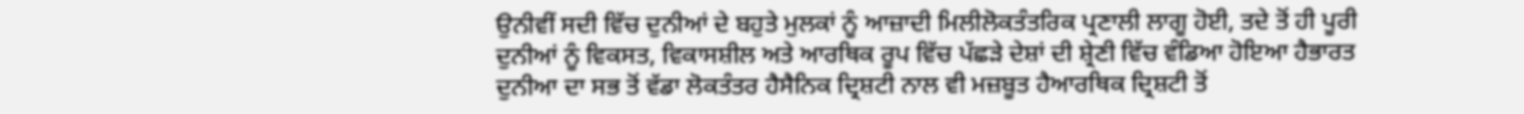ਉਨੀਵੀਂ ਸਦੀ ਵਿੱਚ ਦੁਨੀਆਂ ਦੇ ਬਹੁਤੇ ਮੁਲਕਾਂ ਨੂੰ ਆਜ਼ਾਦੀ ਮਿਲੀਲੋਕਤੰਤਰਿਕ ਪ੍ਰਣਾਲੀ ਲਾਗੂ ਹੋਈ, ਤਦੇ ਤੋਂ ਹੀ ਪੂਰੀ ਦੁਨੀਆਂ ਨੂੰ ਵਿਕਸਤ, ਵਿਕਾਸਸ਼ੀਲ ਅਤੇ ਆਰਥਿਕ ਰੂਪ ਵਿੱਚ ਪੱਛੜੇ ਦੇਸ਼ਾਂ ਦੀ ਸ਼੍ਰੇਣੀ ਵਿੱਚ ਵੰਡਿਆ ਹੋਇਆ ਹੈਭਾਰਤ ਦੁਨੀਆ ਦਾ ਸਭ ਤੋਂ ਵੱਡਾ ਲੋਕਤੰਤਰ ਹੈਸੈਨਿਕ ਦ੍ਰਿਸ਼ਟੀ ਨਾਲ ਵੀ ਮਜ਼ਬੂਤ ਹੈਆਰਥਿਕ ਦ੍ਰਿਸ਼ਟੀ ਤੋਂ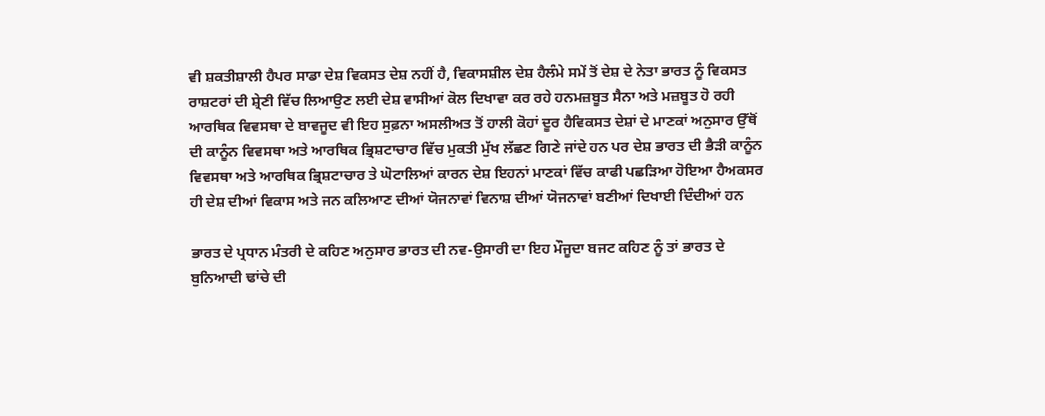ਵੀ ਸ਼ਕਤੀਸ਼ਾਲੀ ਹੈਪਰ ਸਾਡਾ ਦੇਸ਼ ਵਿਕਸਤ ਦੇਸ਼ ਨਹੀਂ ਹੈ, ਵਿਕਾਸਸ਼ੀਲ ਦੇਸ਼ ਹੈਲੰਮੇ ਸਮੇਂ ਤੋਂ ਦੇਸ਼ ਦੇ ਨੇਤਾ ਭਾਰਤ ਨੂੰ ਵਿਕਸਤ ਰਾਸ਼ਟਰਾਂ ਦੀ ਸ਼੍ਰੇਣੀ ਵਿੱਚ ਲਿਆਉਣ ਲਈ ਦੇਸ਼ ਵਾਸੀਆਂ ਕੋਲ ਦਿਖਾਵਾ ਕਰ ਰਹੇ ਹਨਮਜ਼ਬੂਤ ਸੈਨਾ ਅਤੇ ਮਜ਼ਬੂਤ ਹੋ ਰਹੀ ਆਰਥਿਕ ਵਿਵਸਥਾ ਦੇ ਬਾਵਜੂਦ ਵੀ ਇਹ ਸੁਫ਼ਨਾ ਅਸਲੀਅਤ ਤੋਂ ਹਾਲੀ ਕੋਹਾਂ ਦੂਰ ਹੈਵਿਕਸਤ ਦੇਸ਼ਾਂ ਦੇ ਮਾਣਕਾਂ ਅਨੁਸਾਰ ਉੱਥੋਂ ਦੀ ਕਾਨੂੰਨ ਵਿਵਸਥਾ ਅਤੇ ਆਰਥਿਕ ਭ੍ਰਿਸ਼ਟਾਚਾਰ ਵਿੱਚ ਮੁਕਤੀ ਮੁੱਖ ਲੱਛਣ ਗਿਣੇ ਜਾਂਦੇ ਹਨ ਪਰ ਦੇਸ਼ ਭਾਰਤ ਦੀ ਭੈੜੀ ਕਾਨੂੰਨ ਵਿਵਸਥਾ ਅਤੇ ਆਰਥਿਕ ਭ੍ਰਿਸ਼ਟਾਚਾਰ ਤੇ ਘੋਟਾਲਿਆਂ ਕਾਰਨ ਦੇਸ਼ ਇਹਨਾਂ ਮਾਣਕਾਂ ਵਿੱਚ ਕਾਫੀ ਪਛੜਿਆ ਹੋਇਆ ਹੈਅਕਸਰ ਹੀ ਦੇਸ਼ ਦੀਆਂ ਵਿਕਾਸ ਅਤੇ ਜਨ ਕਲਿਆਣ ਦੀਆਂ ਯੋਜਨਾਵਾਂ ਵਿਨਾਸ਼ ਦੀਆਂ ਯੋਜਨਾਵਾਂ ਬਣੀਆਂ ਦਿਖਾਈ ਦਿੰਦੀਆਂ ਹਨ

ਭਾਰਤ ਦੇ ਪ੍ਰਧਾਨ ਮੰਤਰੀ ਦੇ ਕਹਿਣ ਅਨੁਸਾਰ ਭਾਰਤ ਦੀ ਨਵ-ਉਸਾਰੀ ਦਾ ਇਹ ਮੌਜੂਦਾ ਬਜਟ ਕਹਿਣ ਨੂੰ ਤਾਂ ਭਾਰਤ ਦੇ ਬੁਨਿਆਦੀ ਢਾਂਚੇ ਦੀ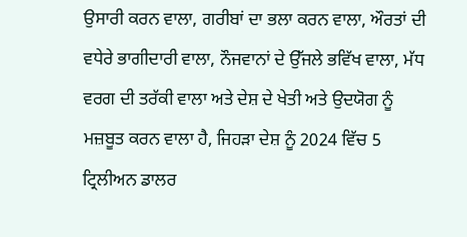ਉਸਾਰੀ ਕਰਨ ਵਾਲਾ, ਗਰੀਬਾਂ ਦਾ ਭਲਾ ਕਰਨ ਵਾਲਾ, ਔਰਤਾਂ ਦੀ ਵਧੇਰੇ ਭਾਗੀਦਾਰੀ ਵਾਲਾ, ਨੌਜਵਾਨਾਂ ਦੇ ਉੱਜਲੇ ਭਵਿੱਖ ਵਾਲਾ, ਮੱਧ ਵਰਗ ਦੀ ਤਰੱਕੀ ਵਾਲਾ ਅਤੇ ਦੇਸ਼ ਦੇ ਖੇਤੀ ਅਤੇ ਉਦਯੋਗ ਨੂੰ ਮਜ਼ਬੂਤ ਕਰਨ ਵਾਲਾ ਹੈ, ਜਿਹੜਾ ਦੇਸ਼ ਨੂੰ 2024 ਵਿੱਚ 5 ਟ੍ਰਿਲੀਅਨ ਡਾਲਰ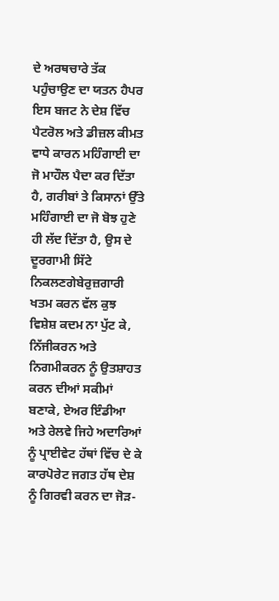ਦੇ ਅਰਥਚਾਰੇ ਤੱਕ ਪਹੁੰਚਾਉਣ ਦਾ ਯਤਨ ਹੈਪਰ ਇਸ ਬਜਟ ਨੇ ਦੇਸ਼ ਵਿੱਚ ਪੈਟਰੋਲ ਅਤੇ ਡੀਜ਼ਲ ਕੀਮਤ ਵਾਧੇ ਕਾਰਨ ਮਹਿੰਗਾਈ ਦਾ ਜੋ ਮਾਹੌਲ ਪੈਦਾ ਕਰ ਦਿੱਤਾ ਹੈ, ਗਰੀਬਾਂ ਤੇ ਕਿਸਾਨਾਂ ਉੱਤੇ ਮਹਿੰਗਾਈ ਦਾ ਜੋ ਬੋਝ ਹੁਣੇ ਹੀ ਲੱਦ ਦਿੱਤਾ ਹੈ, ਉਸ ਦੇ ਦੂਰਗਾਮੀ ਸਿੱਟੇ ਨਿਕਲਣਗੇਬੇਰੁਜ਼ਗਾਰੀ ਖਤਮ ਕਰਨ ਵੱਲ ਕੁਝ ਵਿਸ਼ੇਸ਼ ਕਦਮ ਨਾ ਪੁੱਟ ਕੇ, ਨਿੱਜੀਕਰਨ ਅਤੇ ਨਿਗਮੀਕਰਨ ਨੂੰ ਉਤਸ਼ਾਹਤ ਕਰਨ ਦੀਆਂ ਸਕੀਮਾਂ ਬਣਾਕੇ, ਏਅਰ ਇੰਡੀਆ ਅਤੇ ਰੇਲਵੇ ਜਿਹੇ ਅਦਾਰਿਆਂ ਨੂੰ ਪ੍ਰਾਈਵੇਟ ਹੱਥਾਂ ਵਿੱਚ ਦੇ ਕੇ ਕਾਰਪੋਰੇਟ ਜਗਤ ਹੱਥ ਦੇਸ਼ ਨੂੰ ਗਿਰਵੀ ਕਰਨ ਦਾ ਜੋੜ-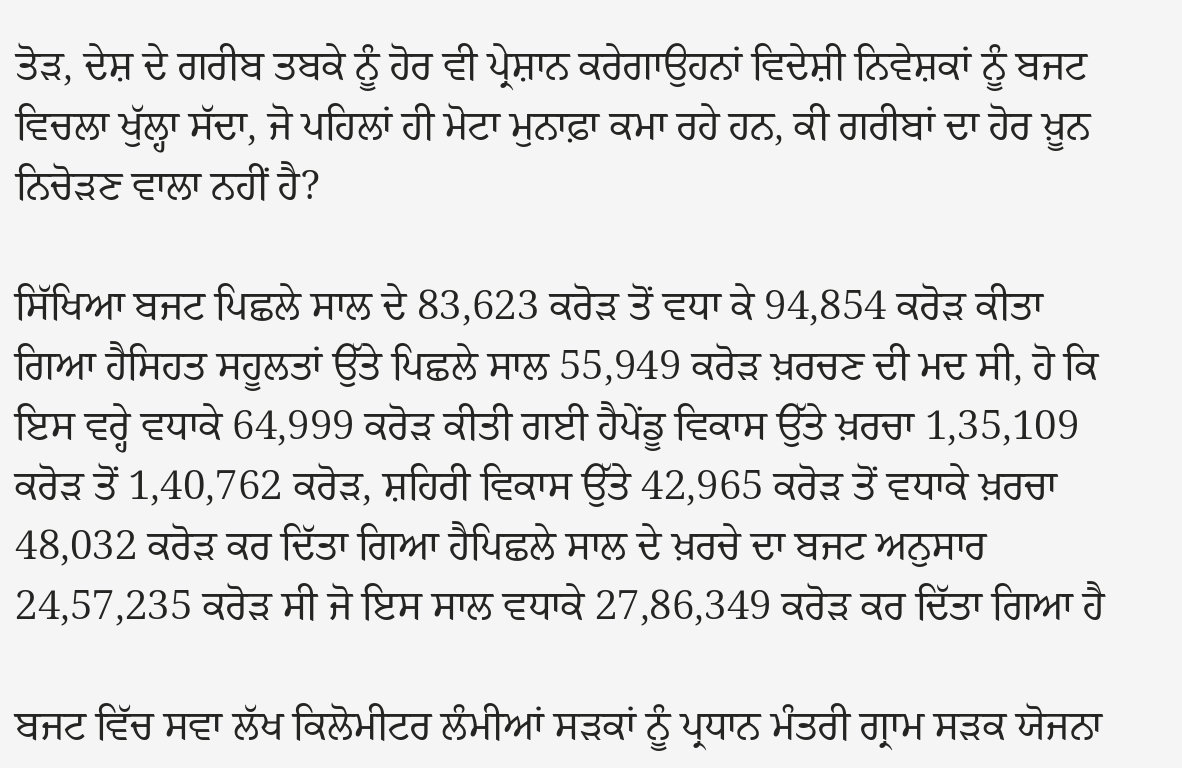ਤੋੜ, ਦੇਸ਼ ਦੇ ਗਰੀਬ ਤਬਕੇ ਨੂੰ ਹੋਰ ਵੀ ਪ੍ਰੇਸ਼ਾਨ ਕਰੇਗਾਉਹਨਾਂ ਵਿਦੇਸ਼ੀ ਨਿਵੇਸ਼ਕਾਂ ਨੂੰ ਬਜਟ ਵਿਚਲਾ ਖੁੱਲ੍ਹਾ ਸੱਦਾ, ਜੋ ਪਹਿਲਾਂ ਹੀ ਮੋਟਾ ਮੁਨਾਫ਼ਾ ਕਮਾ ਰਹੇ ਹਨ, ਕੀ ਗਰੀਬਾਂ ਦਾ ਹੋਰ ਖ਼ੂਨ ਨਿਚੋੜਣ ਵਾਲਾ ਨਹੀਂ ਹੈ?

ਸਿੱਖਿਆ ਬਜਟ ਪਿਛਲੇ ਸਾਲ ਦੇ 83,623 ਕਰੋੜ ਤੋਂ ਵਧਾ ਕੇ 94,854 ਕਰੋੜ ਕੀਤਾ ਗਿਆ ਹੈਸਿਹਤ ਸਹੂਲਤਾਂ ਉੱਤੇ ਪਿਛਲੇ ਸਾਲ 55,949 ਕਰੋੜ ਖ਼ਰਚਣ ਦੀ ਮਦ ਸੀ, ਹੋ ਕਿ ਇਸ ਵਰ੍ਹੇ ਵਧਾਕੇ 64,999 ਕਰੋੜ ਕੀਤੀ ਗਈ ਹੈਪੇਂਡੂ ਵਿਕਾਸ ਉੱਤੇ ਖ਼ਰਚਾ 1,35,109 ਕਰੋੜ ਤੋਂ 1,40,762 ਕਰੋੜ, ਸ਼ਹਿਰੀ ਵਿਕਾਸ ਉੱਤੇ 42,965 ਕਰੋੜ ਤੋਂ ਵਧਾਕੇ ਖ਼ਰਚਾ 48,032 ਕਰੋੜ ਕਰ ਦਿੱਤਾ ਗਿਆ ਹੈਪਿਛਲੇ ਸਾਲ ਦੇ ਖ਼ਰਚੇ ਦਾ ਬਜਟ ਅਨੁਸਾਰ 24,57,235 ਕਰੋੜ ਸੀ ਜੋ ਇਸ ਸਾਲ ਵਧਾਕੇ 27,86,349 ਕਰੋੜ ਕਰ ਦਿੱਤਾ ਗਿਆ ਹੈ

ਬਜਟ ਵਿੱਚ ਸਵਾ ਲੱਖ ਕਿਲੋਮੀਟਰ ਲੰਮੀਆਂ ਸੜਕਾਂ ਨੂੰ ਪ੍ਰਧਾਨ ਮੰਤਰੀ ਗ੍ਰਾਮ ਸੜਕ ਯੋਜਨਾ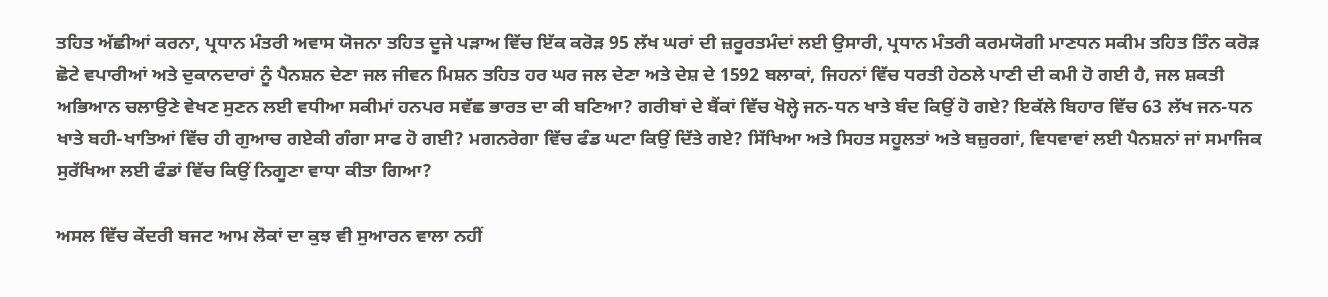ਤਹਿਤ ਅੱਛੀਆਂ ਕਰਨਾ, ਪ੍ਰਧਾਨ ਮੰਤਰੀ ਅਵਾਸ ਯੋਜਨਾ ਤਹਿਤ ਦੂਜੇ ਪੜਾਅ ਵਿੱਚ ਇੱਕ ਕਰੋੜ 95 ਲੱਖ ਘਰਾਂ ਦੀ ਜ਼ਰੂਰਤਮੰਦਾਂ ਲਈ ਉਸਾਰੀ, ਪ੍ਰਧਾਨ ਮੰਤਰੀ ਕਰਮਯੋਗੀ ਮਾਣਧਨ ਸਕੀਮ ਤਹਿਤ ਤਿੰਨ ਕਰੋੜ ਛੋਟੇ ਵਪਾਰੀਆਂ ਅਤੇ ਦੁਕਾਨਦਾਰਾਂ ਨੂੰ ਪੈਨਸ਼ਨ ਦੇਣਾ ਜਲ ਜੀਵਨ ਮਿਸ਼ਨ ਤਹਿਤ ਹਰ ਘਰ ਜਲ ਦੇਣਾ ਅਤੇ ਦੇਸ਼ ਦੇ 1592 ਬਲਾਕਾਂ, ਜਿਹਨਾਂ ਵਿੱਚ ਧਰਤੀ ਹੇਠਲੇ ਪਾਣੀ ਦੀ ਕਮੀ ਹੋ ਗਈ ਹੈ, ਜਲ ਸ਼ਕਤੀ ਅਭਿਆਨ ਚਲਾਉਣੇ ਵੇਖਣ ਸੁਣਨ ਲਈ ਵਧੀਆ ਸਕੀਮਾਂ ਹਨਪਰ ਸਵੱਛ ਭਾਰਤ ਦਾ ਕੀ ਬਣਿਆ? ਗਰੀਬਾਂ ਦੇ ਬੈਂਕਾਂ ਵਿੱਚ ਖੋਲ੍ਹੇ ਜਨ-ਧਨ ਖਾਤੇ ਬੰਦ ਕਿਉਂ ਹੋ ਗਏ? ਇਕੱਲੇ ਬਿਹਾਰ ਵਿੱਚ 63 ਲੱਖ ਜਨ-ਧਨ ਖਾਤੇ ਬਹੀ-ਖਾਤਿਆਂ ਵਿੱਚ ਹੀ ਗੁਆਚ ਗਏਕੀ ਗੰਗਾ ਸਾਫ ਹੋ ਗਈ? ਮਗਨਰੇਗਾ ਵਿੱਚ ਫੰਡ ਘਟਾ ਕਿਉਂ ਦਿੱਤੇ ਗਏ? ਸਿੱਖਿਆ ਅਤੇ ਸਿਹਤ ਸਹੂਲਤਾਂ ਅਤੇ ਬਜ਼ੁਰਗਾਂ, ਵਿਧਵਾਵਾਂ ਲਈ ਪੈਨਸ਼ਨਾਂ ਜਾਂ ਸਮਾਜਿਕ ਸੁਰੱਖਿਆ ਲਈ ਫੰਡਾਂ ਵਿੱਚ ਕਿਉਂ ਨਿਗੂਣਾ ਵਾਧਾ ਕੀਤਾ ਗਿਆ?

ਅਸਲ ਵਿੱਚ ਕੇਂਦਰੀ ਬਜਟ ਆਮ ਲੋਕਾਂ ਦਾ ਕੁਝ ਵੀ ਸੁਆਰਨ ਵਾਲਾ ਨਹੀਂ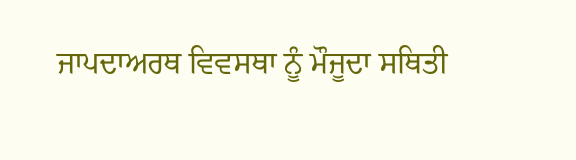ਜਾਪਦਾਅਰਥ ਵਿਵਸਥਾ ਨੂੰ ਮੌਜੂਦਾ ਸਥਿਤੀ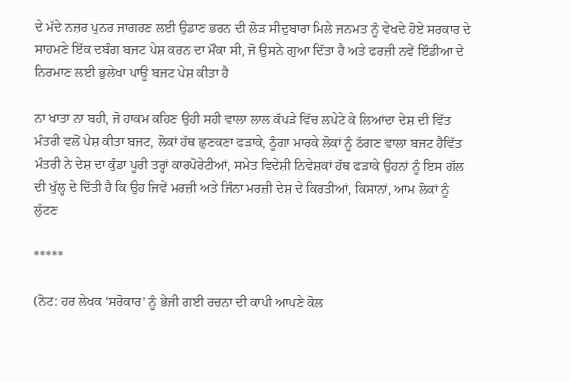ਦੇ ਮੱਦੇ ਨਜ਼ਰ ਪੁਨਰ ਜਾਗਰਣ ਲਈ ਉਡਾਣ ਭਰਨ ਦੀ ਲੋੜ ਸੀਦੁਬਾਰਾ ਮਿਲੇ ਜਨਮਤ ਨੂੰ ਵੇਖਦੇ ਹੋਏ ਸਰਕਾਰ ਦੇ ਸਾਹਮਣੇ ਇੱਕ ਦਬੰਗ ਬਜਟ ਪੇਸ਼ ਕਰਨ ਦਾ ਮੌਕਾ ਸੀ, ਜੋ ਉਸਨੇ ਗੁਆ ਦਿੱਤਾ ਹੈ ਅਤੇ ਫਰਜ਼ੀ ਨਵੇਂ ਇੰਡੀਆ ਦੇ ਨਿਰਮਾਣ ਲਈ ਭੁਲੇਖਾ ਪਾਊ ਬਜਟ ਪੇਸ਼ ਕੀਤਾ ਹੈ

ਨਾ ਖਾਤਾ ਨਾ ਬਹੀ, ਜੋ ਹਾਕਮ ਕਹਿਣ ਉਹੀ ਸਹੀ ਵਾਲਾ ਲਾਲ ਕੱਪੜੇ ਵਿੱਚ ਲਪੇਟੇ ਕੇ ਲਿਆਂਦਾ ਦੇਸ਼ ਦੀ ਵਿੱਤ ਮੰਤਰੀ ਵਲੋਂ ਪੇਸ਼ ਕੀਤਾ ਬਜਟ, ਲੋਕਾਂ ਹੱਥ ਛੁਣਕਣਾ ਫੜਾਕੇ, ਠੂੰਗਾ ਮਾਰਕੇ ਲੋਕਾਂ ਨੂੰ ਠੱਗਣ ਵਾਲਾ ਬਜਟ ਹੈਵਿੱਤ ਮੰਤਰੀ ਨੇ ਦੇਸ਼ ਦਾ ਕੁੰਡਾ ਪੂਰੀ ਤਰ੍ਹਾਂ ਕਾਰਪੋਰੇਟੀਆਂ, ਸਮੇਤ ਵਿਦੇਸ਼ੀ ਨਿਵੇਸ਼ਕਾਂ ਹੱਥ ਫੜਾਕੇ ਉਹਨਾਂ ਨੂੰ ਇਸ ਗੱਲ ਦੀ ਖੁੱਲ੍ਹ ਦੇ ਦਿੱਤੀ ਹੈ ਕਿ ਉਹ ਜਿਵੇਂ ਮਰਜ਼ੀ ਅਤੇ ਜਿੰਨਾ ਮਰਜ਼ੀ ਦੇਸ਼ ਦੇ ਕਿਰਤੀਆਂ, ਕਿਸਾਨਾਂ, ਆਮ ਲੋਕਾਂ ਨੂੰ ਲੁੱਟਣ

*****

(ਨੋਟ: ਹਰ ਲੇਖਕ ‘ਸਰੋਕਾਰ’ ਨੂੰ ਭੇਜੀ ਗਈ ਰਚਨਾ ਦੀ ਕਾਪੀ ਆਪਣੇ ਕੋਲ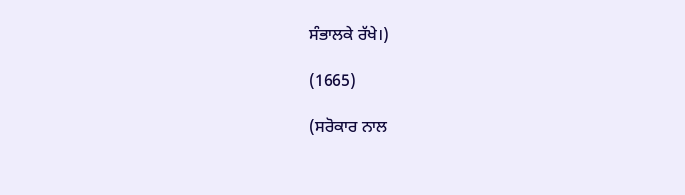ਸੰਭਾਲਕੇ ਰੱਖੇ।)

(1665)

(ਸਰੋਕਾਰ ਨਾਲ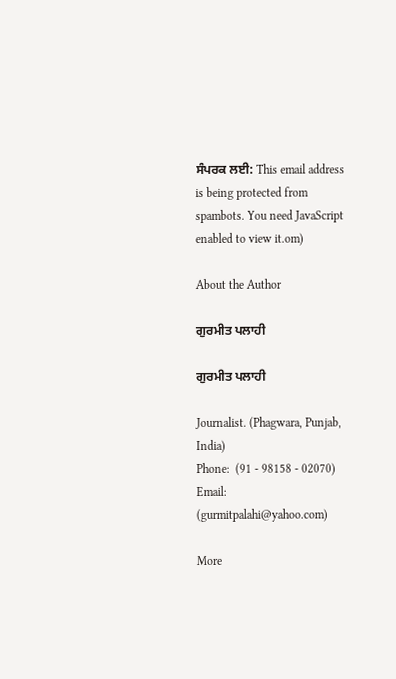ਸੰਪਰਕ ਲਈ: This email address is being protected from spambots. You need JavaScript enabled to view it.om)

About the Author

ਗੁਰਮੀਤ ਪਲਾਹੀ

ਗੁਰਮੀਤ ਪਲਾਹੀ

Journalist. (Phagwara, Punjab, India)
Phone:  (91 - 98158 - 02070)
Email: (gurmitpalahi@yahoo.com)

More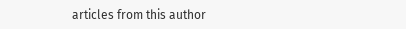articles from this author